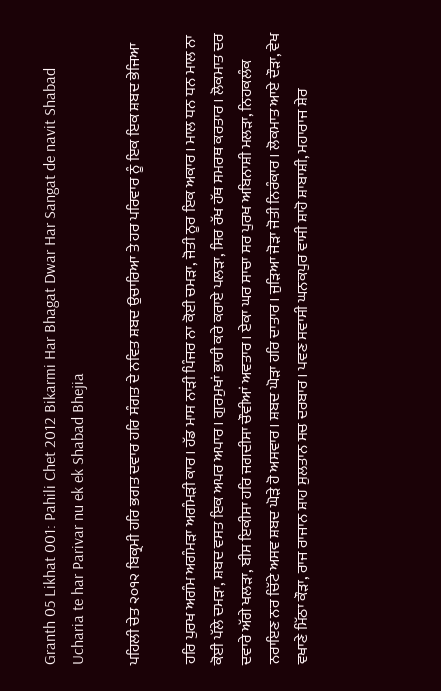Granth 05 Likhat 001: Pahili Chet 2012 Bikarmi Har Bhagat Dwar Har Sangat de navit Shabad Ucharia te har Parivar nu ek ek Shabad Bhejia

ਪਹਿਲੀ ਚੇਤ ੨੦੧੨ ਬਿਕ੍ਰਮੀ ਹਰਿ ਭਗਤ ਦਵਾਰ ਹਰਿ ਸੰਗਤ ਦੇ ਨਵਿਤ ਸ਼ਬਦ ਉਚਾਰਿਆ ਤੇ ਹਰ ਪਰਿਵਾਰ ਨੂੰ ਇਕ ਇਕ ਸ਼ਬਦ ਭੇਜਿਆ

ਹਰਿ ਪੁਰਖ ਅਗੰਮ ਅਗੰਮੜਾ ਅਗੰਮੜੀ ਕਾਰ। ਹੱਡ ਮਾਸ ਨਾੜੀ ਪਿੰਜਰ ਨਾ ਕੋਈ ਚਮੜਾ, ਜੋਤੀ ਨੂਰ ਇਕ ਅਕਾਰ। ਮਾਲ ਧਨ ਧਨ ਮਾਲ ਨਾ ਕੋਈ ਪੱਲੇ ਦਮੜਾ, ਸ਼ਬਦ ਵਸਤ ਇਕ ਅਪਰ ਅਪਾਰ। ਗੁਰਮੁਖਾਂ ਭਾਰੀ ਕਰੇ ਕਰਾਏ ਪਲੜਾ, ਸਿਰ ਰੱਖ ਹੱਥ ਸਮਰਥ ਕਰਤਾਰ। ਲੋਕਮਾਤ ਦਰ ਦਵਾਰੇ ਅੱਗੇ ਖਲੜਾ, ਬੀਸ ਇਕੀਸਾ ਹਰਿ ਜਗਦੀਸਾ ਚੌਵੀਆਂ ਅਵਤਾਰ। ਏਕਾ ਘਰ ਸਾਚਾ ਸਰ ਪੁਰਖ ਅਬਿਨਾਸ਼ੀ ਮਲੜਾ, ਨਿਹਕਲੰਕ ਨਰਾਇਣ ਨਰ ਚਿੱਟੇ ਅਸਵ ਸ਼ਬਦ ਘੋੜੇ ਹੋ ਅਸਵਾਰ। ਸ਼ਬਦ ਘੋੜਾ ਹਰਿ ਦਾਤਾਰ। ਜੁੜਿਆ ਜੋੜਾ ਜੋਤੀ ਨਿਰੰਕਾਰ। ਲੋਕਮਾਤ ਆਏ ਦੌੜਾ, ਵੇਖ ਵਖਾਣੇ ਮਿੱਠਾ ਕੌੜਾ, ਰਾਜ ਰਾਜਾਨ ਸ਼ਾਹ ਸੁਲਤਾਨ ਸਚ ਦਰਬਾਰ। ਪਵਣ ਸਵਾਸੀ ਘਨਕਪੁਰ ਵਾਸੀ ਸ਼ਾਹੋ ਸ਼ਾਬਾਸ਼ੀ, ਮਹਾਰਾਜ ਸ਼ੇਰ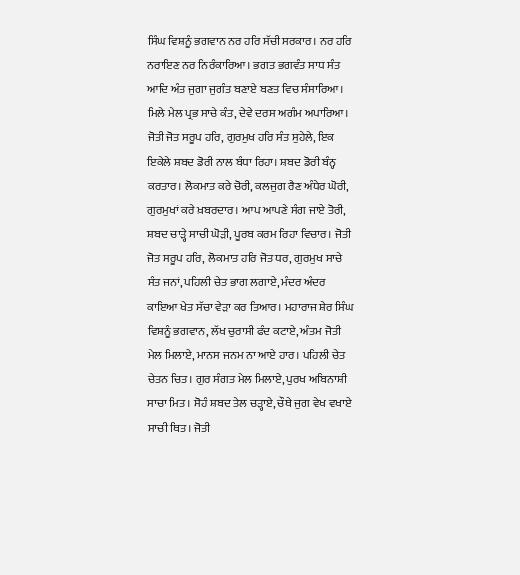ਸਿੰਘ ਵਿਸ਼ਨੂੰ ਭਗਵਾਨ ਨਰ ਹਰਿ ਸੱਚੀ ਸਰਕਾਰ। ਨਰ ਹਰਿ ਨਰਾਇਣ ਨਰ ਨਿਰੰਕਾਰਿਆ। ਭਗਤ ਭਗਵੰਤ ਸਾਧ ਸੰਤ ਆਦਿ ਅੰਤ ਜੁਗਾ ਜੁਗੰਤ ਬਣਾਏ ਬਣਤ ਵਿਚ ਸੰਸਾਰਿਆ। ਮਿਲੇ ਮੇਲ ਪ੍ਰਭ ਸਾਚੇ ਕੰਤ, ਦੇਵੇ ਦਰਸ ਅਗੰਮ ਅਪਾਰਿਆ। ਜੋਤੀ ਜੋਤ ਸਰੂਪ ਹਰਿ, ਗੁਰਮੁਖ ਹਰਿ ਸੰਤ ਸੁਹੇਲੇ, ਇਕ ਇਕੇਲੇ ਸ਼ਬਦ ਡੋਰੀ ਨਾਲ ਬੰਧਾ ਰਿਹਾ। ਸ਼ਬਦ ਡੋਰੀ ਬੰਨ੍ਹ ਕਰਤਾਰ। ਲੋਕਮਾਤ ਕਰੇ ਚੋਰੀ, ਕਲਜੁਗ ਰੈਣ ਅੰਧੇਰ ਘੋਰੀ, ਗੁਰਮੁਖਾਂ ਕਰੇ ਖ਼ਬਰਦਾਰ। ਆਪ ਆਪਣੇ ਸੰਗ ਜਾਏ ਤੋਰੀ, ਸ਼ਬਦ ਚਾੜ੍ਹੇ ਸਾਚੀ ਘੋੜੀ, ਪੂਰਬ ਕਰਮ ਰਿਹਾ ਵਿਚਾਰ। ਜੋਤੀ ਜੋਤ ਸਰੂਪ ਹਰਿ, ਲੋਕਮਾਤ ਹਰਿ ਜੋਤ ਧਰ, ਗੁਰਮੁਖ ਸਾਚੇ ਸੰਤ ਜਨਾਂ, ਪਹਿਲੀ ਚੇਤ ਭਾਗ ਲਗਾਏ, ਮੰਦਰ ਅੰਦਰ ਕਾਇਆ ਖੇਤ ਸੱਚਾ ਵੇੜਾ ਕਰ ਤਿਆਰ। ਮਹਾਰਾਜ ਸ਼ੇਰ ਸਿੰਘ ਵਿਸ਼ਨੂੰ ਭਗਵਾਨ, ਲੱਖ ਚੁਰਾਸੀ ਫੰਦ ਕਟਾਏ, ਅੰਤਮ ਜੋਤੀ ਮੇਲ ਮਿਲਾਏ, ਮਾਨਸ ਜਨਮ ਨਾ ਆਏ ਹਾਰ। ਪਹਿਲੀ ਚੇਤ ਚੇਤਨ ਚਿਤ। ਗੁਰ ਸੰਗਤ ਮੇਲ ਮਿਲਾਏ, ਪੁਰਖ ਅਬਿਨਾਸ਼ੀ ਸਾਚਾ ਮਿਤ। ਸੋਹੰ ਸ਼ਬਦ ਤੇਲ ਚੜ੍ਹਾਏ, ਚੌਥੇ ਜੁਗ ਵੇਖ ਵਖਾਏ ਸਾਚੀ ਥਿਤ। ਜੋਤੀ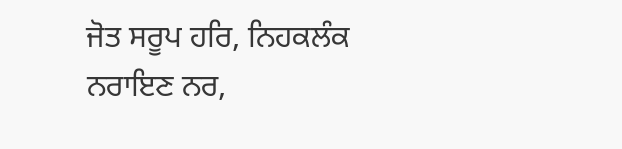ਜੋਤ ਸਰੂਪ ਹਰਿ, ਨਿਹਕਲੰਕ ਨਰਾਇਣ ਨਰ,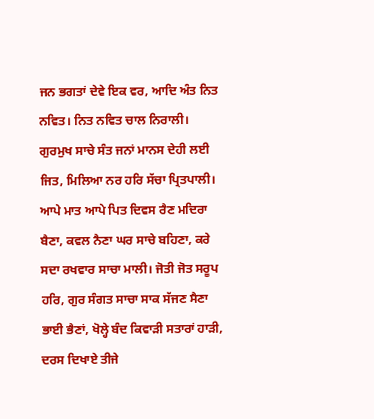ਜਨ ਭਗਤਾਂ ਦੇਵੇ ਇਕ ਵਰ, ਆਦਿ ਅੰਤ ਨਿਤ ਨਵਿਤ। ਨਿਤ ਨਵਿਤ ਚਾਲ ਨਿਰਾਲੀ। ਗੁਰਮੁਖ ਸਾਚੇ ਸੰਤ ਜਨਾਂ ਮਾਨਸ ਦੇਹੀ ਲਈ ਜਿਤ, ਮਿਲਿਆ ਨਰ ਹਰਿ ਸੱਚਾ ਪ੍ਰਿਤਪਾਲੀ। ਆਪੇ ਮਾਤ ਆਪੇ ਪਿਤ ਦਿਵਸ ਰੈਣ ਮਦਿਰਾ ਬੈਣਾ, ਕਵਲ ਨੈਣਾ ਘਰ ਸਾਚੇ ਬਹਿਣਾ, ਕਰੇ ਸਦਾ ਰਖਵਾਰ ਸਾਚਾ ਮਾਲੀ। ਜੋਤੀ ਜੋਤ ਸਰੂਪ ਹਰਿ, ਗੁਰ ਸੰਗਤ ਸਾਚਾ ਸਾਕ ਸੱਜਣ ਸੈਣਾ ਭਾਈ ਭੈਣਾਂ, ਖੋਲ੍ਹੇ ਬੰਦ ਕਿਵਾੜੀ ਸਤਾਰਾਂ ਹਾੜੀ, ਦਰਸ ਦਿਖਾਏ ਤੀਜੇ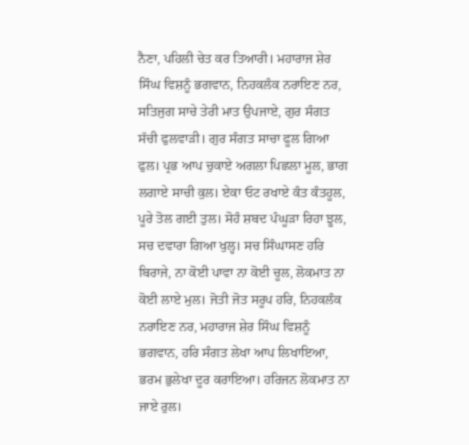ਨੈਣਾ, ਪਹਿਲੀ ਚੇਤ ਕਰ ਤਿਆਰੀ। ਮਹਾਰਾਜ ਸ਼ੇਰ ਸਿੰਘ ਵਿਸ਼ਨੂੰ ਭਗਵਾਨ, ਨਿਹਕਲੰਕ ਨਰਾਇਣ ਨਰ, ਸਤਿਜੁਗ ਸਾਚੇ ਤੇਰੀ ਮਾਤ ਉਪਜਾਏ, ਗੁਰ ਸੰਗਤ ਸੱਚੀ ਫੁਲਵਾੜੀ। ਗੁਰ ਸੰਗਤ ਸਾਚਾ ਫੂਲ ਗਿਆ ਫੁਲ। ਪ੍ਰਭ ਆਪ ਚੁਕਾਏ ਅਗਲਾ ਪਿਛਲਾ ਮੂਲ, ਭਾਗ ਲਗਾਏ ਸਾਚੀ ਕੁਲ। ਏਕਾ ਓਟ ਰਖਾਏ ਕੰਤ ਕੰਤਹੂਲ, ਪੂਰੇ ਤੋਲ ਗਈ ਤੁਲ। ਸੋਹੰ ਸ਼ਬਦ ਪੰਘੂੜਾ ਰਿਹਾ ਝੂਲ, ਸਚ ਦਵਾਰਾ ਗਿਆ ਖੁਲ੍ਹ। ਸਚ ਸਿੰਘਾਸਣ ਹਰਿ ਬਿਰਾਜੇ, ਨਾ ਕੋਈ ਪਾਵਾ ਨਾ ਕੋਈ ਚੂਲ, ਲੋਕਮਾਤ ਨਾ ਕੋਈ ਲਾਏ ਮੁਲ। ਜੋਤੀ ਜੋਤ ਸਰੂਪ ਹਰਿ, ਨਿਹਕਲੰਕ ਨਰਾਇਣ ਨਰ, ਮਹਾਰਾਜ ਸ਼ੇਰ ਸਿੰਘ ਵਿਸ਼ਨੂੰ ਭਗਵਾਨ, ਹਰਿ ਸੰਗਤ ਲੇਖਾ ਆਪ ਲਿਖਾਇਆ, ਭਰਮ ਭੁਲੇਖਾ ਦੂਰ ਕਰਾਇਆ। ਹਰਿਜਨ ਲੋਕਮਾਤ ਨਾ ਜਾਏ ਰੁਲ।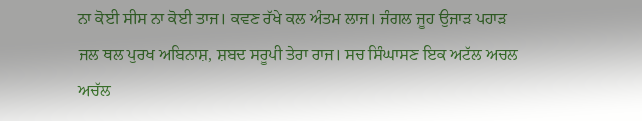ਨਾ ਕੋਈ ਸੀਸ ਨਾ ਕੋਈ ਤਾਜ। ਕਵਣ ਰੱਖੇ ਕਲ ਅੰਤਮ ਲਾਜ। ਜੰਗਲ ਜੂਹ ਉਜਾੜ ਪਹਾੜ ਜਲ ਥਲ ਪੁਰਖ ਅਬਿਨਾਸ਼, ਸ਼ਬਦ ਸਰੂਪੀ ਤੇਰਾ ਰਾਜ। ਸਚ ਸਿੰਘਾਸਣ ਇਕ ਅਟੱਲ ਅਚਲ ਅਚੱਲ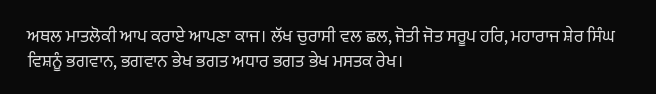ਅਥਲ ਮਾਤਲੋਕੀ ਆਪ ਕਰਾਏ ਆਪਣਾ ਕਾਜ। ਲੱਖ ਚੁਰਾਸੀ ਵਲ ਛਲ, ਜੋਤੀ ਜੋਤ ਸਰੂਪ ਹਰਿ, ਮਹਾਰਾਜ ਸ਼ੇਰ ਸਿੰਘ ਵਿਸ਼ਨੂੰ ਭਗਵਾਨ, ਭਗਵਾਨ ਭੇਖ ਭਗਤ ਅਧਾਰ ਭਗਤ ਭੇਖ ਮਸਤਕ ਰੇਖ।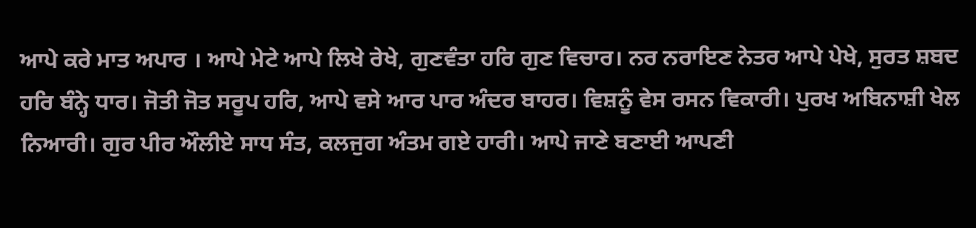ਆਪੇ ਕਰੇ ਮਾਤ ਅਪਾਰ । ਆਪੇ ਮੇਟੇ ਆਪੇ ਲਿਖੇ ਰੇਖੇ, ਗੁਣਵੰਤਾ ਹਰਿ ਗੁਣ ਵਿਚਾਰ। ਨਰ ਨਰਾਇਣ ਨੇਤਰ ਆਪੇ ਪੇਖੇ, ਸੁਰਤ ਸ਼ਬਦ ਹਰਿ ਬੰਨ੍ਹੇ ਧਾਰ। ਜੋਤੀ ਜੋਤ ਸਰੂਪ ਹਰਿ, ਆਪੇ ਵਸੇ ਆਰ ਪਾਰ ਅੰਦਰ ਬਾਹਰ। ਵਿਸ਼ਨੂੰ ਵੇਸ ਰਸਨ ਵਿਕਾਰੀ। ਪੁਰਖ ਅਬਿਨਾਸ਼ੀ ਖੇਲ ਨਿਆਰੀ। ਗੁਰ ਪੀਰ ਔਲੀਏ ਸਾਧ ਸੰਤ, ਕਲਜੁਗ ਅੰਤਮ ਗਏ ਹਾਰੀ। ਆਪੇ ਜਾਣੇ ਬਣਾਈ ਆਪਣੀ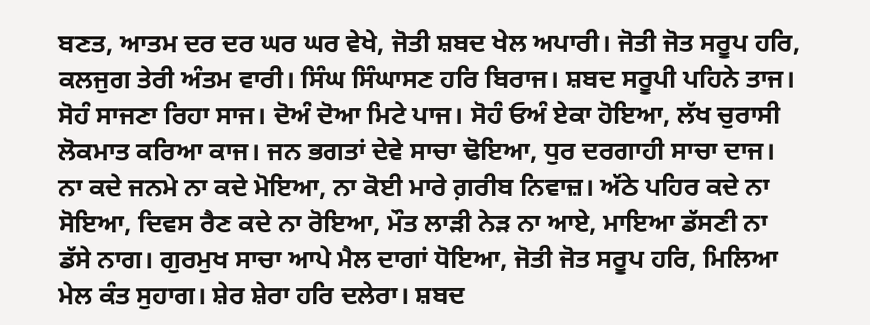ਬਣਤ, ਆਤਮ ਦਰ ਦਰ ਘਰ ਘਰ ਵੇਖੇ, ਜੋਤੀ ਸ਼ਬਦ ਖੇਲ ਅਪਾਰੀ। ਜੋਤੀ ਜੋਤ ਸਰੂਪ ਹਰਿ, ਕਲਜੁਗ ਤੇਰੀ ਅੰਤਮ ਵਾਰੀ। ਸਿੰਘ ਸਿੰਘਾਸਣ ਹਰਿ ਬਿਰਾਜ। ਸ਼ਬਦ ਸਰੂਪੀ ਪਹਿਨੇ ਤਾਜ। ਸੋਹੰ ਸਾਜਣਾ ਰਿਹਾ ਸਾਜ। ਦੋਅੰ ਦੋਆ ਮਿਟੇ ਪਾਜ। ਸੋਹੰ ਓਅੰ ਏਕਾ ਹੋਇਆ, ਲੱਖ ਚੁਰਾਸੀ ਲੋਕਮਾਤ ਕਰਿਆ ਕਾਜ। ਜਨ ਭਗਤਾਂ ਦੇਵੇ ਸਾਚਾ ਢੋਇਆ, ਧੁਰ ਦਰਗਾਹੀ ਸਾਚਾ ਦਾਜ। ਨਾ ਕਦੇ ਜਨਮੇ ਨਾ ਕਦੇ ਮੋਇਆ, ਨਾ ਕੋਈ ਮਾਰੇ ਗ਼ਰੀਬ ਨਿਵਾਜ਼। ਅੱਠੇ ਪਹਿਰ ਕਦੇ ਨਾ ਸੋਇਆ, ਦਿਵਸ ਰੈਣ ਕਦੇ ਨਾ ਰੋਇਆ, ਮੌਤ ਲਾੜੀ ਨੇੜ ਨਾ ਆਏ, ਮਾਇਆ ਡੱਸਣੀ ਨਾ ਡੱਸੇ ਨਾਗ। ਗੁਰਮੁਖ ਸਾਚਾ ਆਪੇ ਮੈਲ ਦਾਗਾਂ ਧੋਇਆ, ਜੋਤੀ ਜੋਤ ਸਰੂਪ ਹਰਿ, ਮਿਲਿਆ ਮੇਲ ਕੰਤ ਸੁਹਾਗ। ਸ਼ੇਰ ਸ਼ੇਰਾ ਹਰਿ ਦਲੇਰਾ। ਸ਼ਬਦ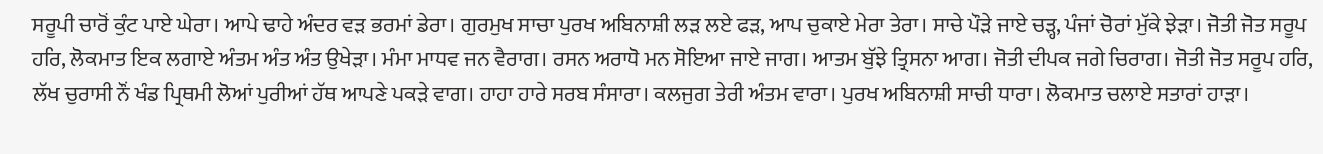ਸਰੂਪੀ ਚਾਰੋਂ ਕੁੰਟ ਪਾਏ ਘੇਰਾ। ਆਪੇ ਢਾਹੇ ਅੰਦਰ ਵੜ ਭਰਮਾਂ ਡੇਰਾ। ਗੁਰਮੁਖ ਸਾਚਾ ਪੁਰਖ ਅਬਿਨਾਸ਼ੀ ਲੜ ਲਏ ਫੜ, ਆਪ ਚੁਕਾਏ ਮੇਰਾ ਤੇਰਾ। ਸਾਚੇ ਪੌੜੇ ਜਾਏ ਚੜ੍ਹ, ਪੰਜਾਂ ਚੋਰਾਂ ਮੁੱਕੇ ਝੇੜਾ। ਜੋਤੀ ਜੋਤ ਸਰੂਪ ਹਰਿ, ਲੋਕਮਾਤ ਇਕ ਲਗਾਏ ਅੰਤਮ ਅੰਤ ਅੰਤ ਉਖੇੜਾ। ਮੰਮਾ ਮਾਧਵ ਜਨ ਵੈਰਾਗ। ਰਸਨ ਅਰਾਧੋ ਮਨ ਸੋਇਆ ਜਾਏ ਜਾਗ। ਆਤਮ ਬੁੱਝੇ ਤ੍ਰਿਸਨਾ ਆਗ। ਜੋਤੀ ਦੀਪਕ ਜਗੇ ਚਿਰਾਗ। ਜੋਤੀ ਜੋਤ ਸਰੂਪ ਹਰਿ, ਲੱਖ ਚੁਰਾਸੀ ਨੌਂ ਖੰਡ ਪ੍ਰਿਥਮੀ ਲੋਆਂ ਪੁਰੀਆਂ ਹੱਥ ਆਪਣੇ ਪਕੜੇ ਵਾਗ। ਹਾਹਾ ਹਾਰੇ ਸਰਬ ਸੰਸਾਰਾ। ਕਲਜੁਗ ਤੇਰੀ ਅੰਤਮ ਵਾਰਾ। ਪੁਰਖ ਅਬਿਨਾਸ਼ੀ ਸਾਚੀ ਧਾਰਾ। ਲੋਕਮਾਤ ਚਲਾਏ ਸਤਾਰਾਂ ਹਾੜਾ।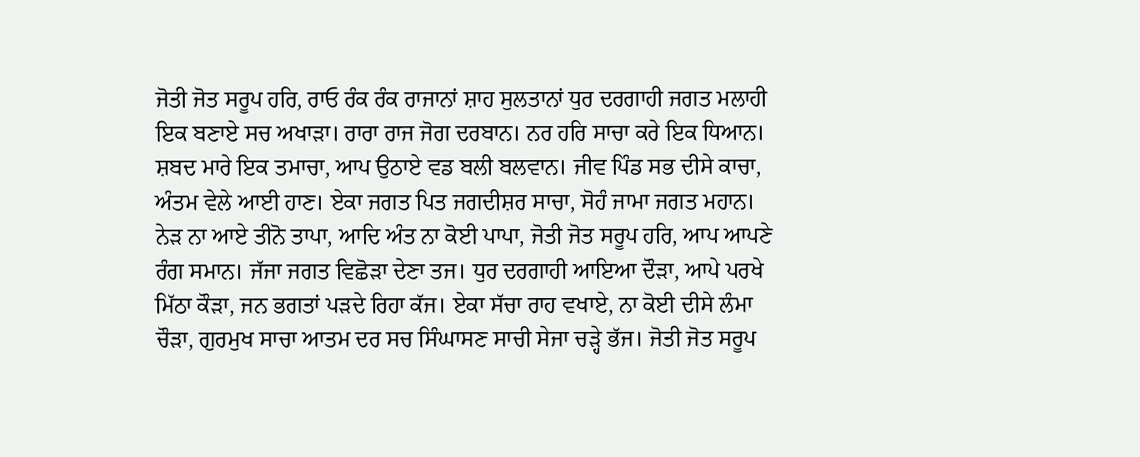ਜੋਤੀ ਜੋਤ ਸਰੂਪ ਹਰਿ, ਰਾਓ ਰੰਕ ਰੰਕ ਰਾਜਾਨਾਂ ਸ਼ਾਹ ਸੁਲਤਾਨਾਂ ਧੁਰ ਦਰਗਾਹੀ ਜਗਤ ਮਲਾਹੀ ਇਕ ਬਣਾਏ ਸਚ ਅਖਾੜਾ। ਰਾਰਾ ਰਾਜ ਜੋਗ ਦਰਬਾਨ। ਨਰ ਹਰਿ ਸਾਚਾ ਕਰੇ ਇਕ ਧਿਆਨ। ਸ਼ਬਦ ਮਾਰੇ ਇਕ ਤਮਾਚਾ, ਆਪ ਉਠਾਏ ਵਡ ਬਲੀ ਬਲਵਾਨ। ਜੀਵ ਪਿੰਡ ਸਭ ਦੀਸੇ ਕਾਚਾ, ਅੰਤਮ ਵੇਲੇ ਆਈ ਹਾਣ। ਏਕਾ ਜਗਤ ਪਿਤ ਜਗਦੀਸ਼ਰ ਸਾਚਾ, ਸੋਹੰ ਜਾਮਾ ਜਗਤ ਮਹਾਨ। ਨੇੜ ਨਾ ਆਏ ਤੀਨੋ ਤਾਪਾ, ਆਦਿ ਅੰਤ ਨਾ ਕੋਈ ਪਾਪਾ, ਜੋਤੀ ਜੋਤ ਸਰੂਪ ਹਰਿ, ਆਪ ਆਪਣੇ ਰੰਗ ਸਮਾਨ। ਜੱਜਾ ਜਗਤ ਵਿਛੋੜਾ ਦੇਣਾ ਤਜ। ਧੁਰ ਦਰਗਾਹੀ ਆਇਆ ਦੌੜਾ, ਆਪੇ ਪਰਖੇ ਮਿੱਠਾ ਕੌੜਾ, ਜਨ ਭਗਤਾਂ ਪੜਦੇ ਰਿਹਾ ਕੱਜ। ਏਕਾ ਸੱਚਾ ਰਾਹ ਵਖਾਏ, ਨਾ ਕੋਈ ਦੀਸੇ ਲੰਮਾ ਚੌੜਾ, ਗੁਰਮੁਖ ਸਾਚਾ ਆਤਮ ਦਰ ਸਚ ਸਿੰਘਾਸਣ ਸਾਚੀ ਸੇਜਾ ਚੜ੍ਹੇ ਭੱਜ। ਜੋਤੀ ਜੋਤ ਸਰੂਪ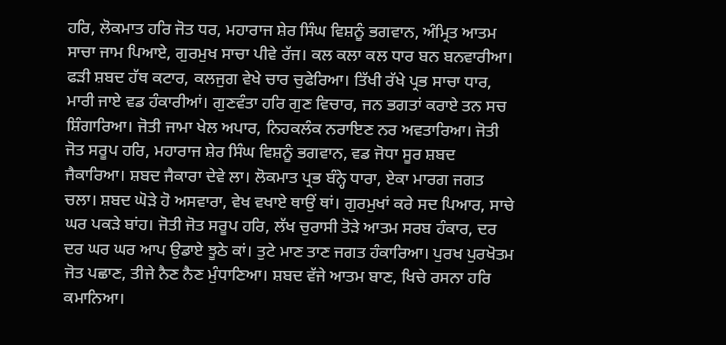ਹਰਿ, ਲੋਕਮਾਤ ਹਰਿ ਜੋਤ ਧਰ, ਮਹਾਰਾਜ ਸ਼ੇਰ ਸਿੰਘ ਵਿਸ਼ਨੂੰ ਭਗਵਾਨ, ਅੰਮ੍ਰਿਤ ਆਤਮ ਸਾਚਾ ਜਾਮ ਪਿਆਏ, ਗੁਰਮੁਖ ਸਾਚਾ ਪੀਵੇ ਰੱਜ। ਕਲ ਕਲਾ ਕਲ ਧਾਰ ਬਨ ਬਨਵਾਰੀਆ। ਫੜੀ ਸ਼ਬਦ ਹੱਥ ਕਟਾਰ, ਕਲਜੁਗ ਵੇਖੇ ਚਾਰ ਚੁਫੇਰਿਆ। ਤਿੱਖੀ ਰੱਖੇ ਪ੍ਰਭ ਸਾਚਾ ਧਾਰ, ਮਾਰੀ ਜਾਏ ਵਡ ਹੰਕਾਰੀਆਂ। ਗੁਣਵੰਤਾ ਹਰਿ ਗੁਣ ਵਿਚਾਰ, ਜਨ ਭਗਤਾਂ ਕਰਾਏ ਤਨ ਸਚ ਸ਼ਿੰਗਾਰਿਆ। ਜੋਤੀ ਜਾਮਾ ਖੇਲ ਅਪਾਰ, ਨਿਹਕਲੰਕ ਨਰਾਇਣ ਨਰ ਅਵਤਾਰਿਆ। ਜੋਤੀ ਜੋਤ ਸਰੂਪ ਹਰਿ, ਮਹਾਰਾਜ ਸ਼ੇਰ ਸਿੰਘ ਵਿਸ਼ਨੂੰ ਭਗਵਾਨ, ਵਡ ਜੋਧਾ ਸੂਰ ਸ਼ਬਦ ਜੈਕਾਰਿਆ। ਸ਼ਬਦ ਜੈਕਾਰਾ ਦੇਵੇ ਲਾ। ਲੋਕਮਾਤ ਪ੍ਰਭ ਬੰਨ੍ਹੇ ਧਾਰਾ, ਏਕਾ ਮਾਰਗ ਜਗਤ ਚਲਾ। ਸ਼ਬਦ ਘੋੜੇ ਹੋ ਅਸਵਾਰਾ, ਵੇਖ ਵਖਾਏ ਥਾਉਂ ਥਾਂ। ਗੁਰਮੁਖਾਂ ਕਰੇ ਸਦ ਪਿਆਰ, ਸਾਚੇ ਘਰ ਪਕੜੇ ਬਾਂਹ। ਜੋਤੀ ਜੋਤ ਸਰੂਪ ਹਰਿ, ਲੱਖ ਚੁਰਾਸੀ ਤੋੜੇ ਆਤਮ ਸਰਬ ਹੰਕਾਰ, ਦਰ ਦਰ ਘਰ ਘਰ ਆਪ ਉਡਾਏ ਝੂਠੇ ਕਾਂ। ਤੁਟੇ ਮਾਣ ਤਾਣ ਜਗਤ ਹੰਕਾਰਿਆ। ਪੁਰਖ ਪੁਰਖੋਤਮ ਜੋਤ ਪਛਾਣ, ਤੀਜੇ ਨੈਣ ਨੈਣ ਮੁੰਧਾਣਿਆ। ਸ਼ਬਦ ਵੱਜੇ ਆਤਮ ਬਾਣ, ਖਿਚੇ ਰਸਨਾ ਹਰਿ ਕਮਾਨਿਆ।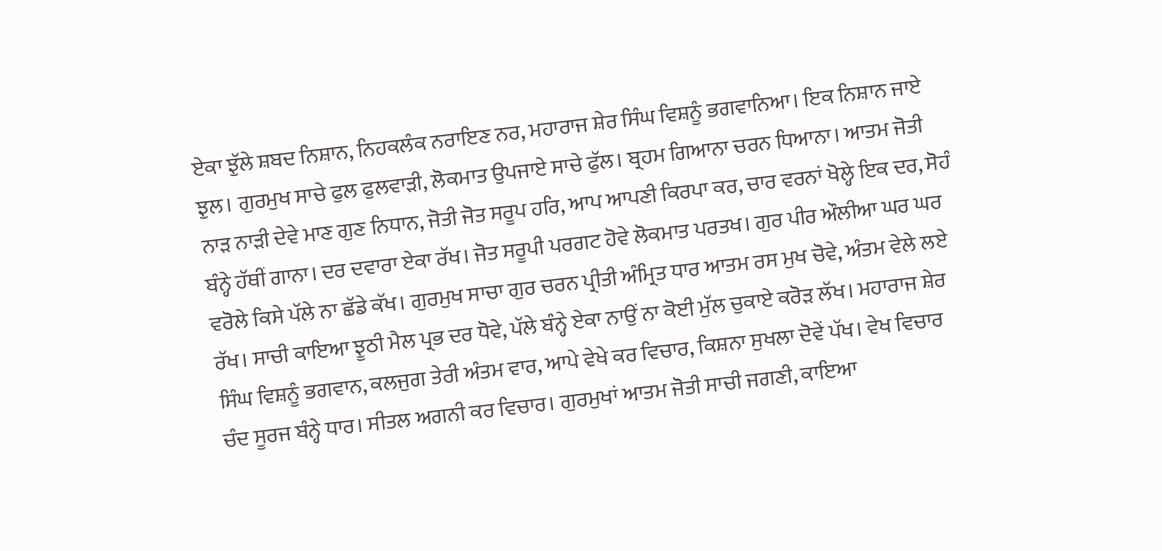ਏਕਾ ਝੁੱਲੇ ਸ਼ਬਦ ਨਿਸ਼ਾਨ, ਨਿਹਕਲੰਕ ਨਰਾਇਣ ਨਰ, ਮਹਾਰਾਜ ਸ਼ੇਰ ਸਿੰਘ ਵਿਸ਼ਨੂੰ ਭਗਵਾਨਿਆ। ਇਕ ਨਿਸ਼ਾਨ ਜਾਏ ਝੁਲ। ਗੁਰਮੁਖ ਸਾਚੇ ਫੁਲ ਫੁਲਵਾੜੀ, ਲੋਕਮਾਤ ਉਪਜਾਏ ਸਾਚੇ ਫੁੱਲ। ਬ੍ਰਹਮ ਗਿਆਨਾ ਚਰਨ ਧਿਆਨਾ। ਆਤਮ ਜੋਤੀ ਨਾੜ ਨਾੜੀ ਦੇਵੇ ਮਾਣ ਗੁਣ ਨਿਧਾਨ, ਜੋਤੀ ਜੋਤ ਸਰੂਪ ਹਰਿ, ਆਪ ਆਪਣੀ ਕਿਰਪਾ ਕਰ, ਚਾਰ ਵਰਨਾਂ ਖੋਲ੍ਹੇ ਇਕ ਦਰ, ਸੋਹੰ ਬੰਨ੍ਹੇ ਹੱਥੀਂ ਗਾਨਾ। ਦਰ ਦਵਾਰਾ ਏਕਾ ਰੱਖ। ਜੋਤ ਸਰੂਪੀ ਪਰਗਟ ਹੋਵੇ ਲੋਕਮਾਤ ਪਰਤਖ। ਗੁਰ ਪੀਰ ਔਲੀਆ ਘਰ ਘਰ ਵਰੋਲੇ ਕਿਸੇ ਪੱਲੇ ਨਾ ਛੱਡੇ ਕੱਖ। ਗੁਰਮੁਖ ਸਾਚਾ ਗੁਰ ਚਰਨ ਪ੍ਰੀਤੀ ਅੰਮ੍ਰਿਤ ਧਾਰ ਆਤਮ ਰਸ ਮੁਖ ਚੋਵੇ, ਅੰਤਮ ਵੇਲੇ ਲਏ ਰੱਖ। ਸਾਚੀ ਕਾਇਆ ਝੂਠੀ ਮੈਲ ਪ੍ਰਭ ਦਰ ਧੋਵੇ, ਪੱਲੇ ਬੰਨ੍ਹੇ ਏਕਾ ਨਾਉਂ ਨਾ ਕੋਈ ਮੁੱਲ ਚੁਕਾਏ ਕਰੋੜ ਲੱਖ। ਮਹਾਰਾਜ ਸ਼ੇਰ ਸਿੰਘ ਵਿਸ਼ਨੂੰ ਭਗਵਾਨ, ਕਲਜੁਗ ਤੇਰੀ ਅੰਤਮ ਵਾਰ, ਆਪੇ ਵੇਖੇ ਕਰ ਵਿਚਾਰ, ਕਿਸ਼ਨਾ ਸੁਖਲਾ ਦੋਵੇਂ ਪੱਖ। ਵੇਖ ਵਿਚਾਰ ਚੰਦ ਸੂਰਜ ਬੰਨ੍ਹੇ ਧਾਰ। ਸੀਤਲ ਅਗਨੀ ਕਰ ਵਿਚਾਰ। ਗੁਰਮੁਖਾਂ ਆਤਮ ਜੋਤੀ ਸਾਚੀ ਜਗਣੀ, ਕਾਇਆ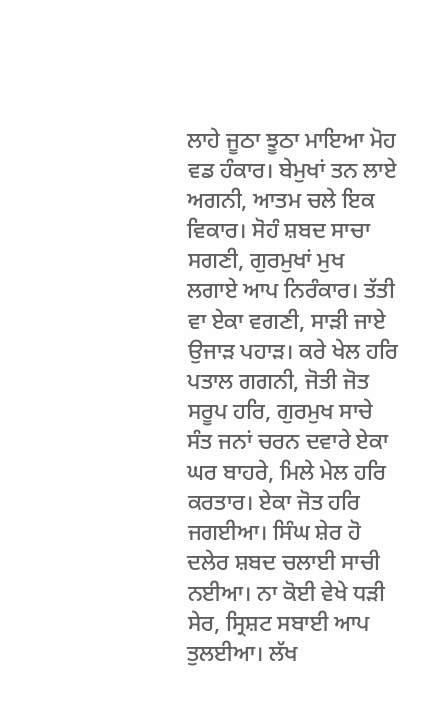ਲਾਹੇ ਜੂਠਾ ਝੂਠਾ ਮਾਇਆ ਮੋਹ ਵਡ ਹੰਕਾਰ। ਬੇਮੁਖਾਂ ਤਨ ਲਾਏ ਅਗਨੀ, ਆਤਮ ਚਲੇ ਇਕ ਵਿਕਾਰ। ਸੋਹੰ ਸ਼ਬਦ ਸਾਚਾ ਸਗਣੀ, ਗੁਰਮੁਖਾਂ ਮੁਖ ਲਗਾਏ ਆਪ ਨਿਰੰਕਾਰ। ਤੱਤੀ ਵਾ ਏਕਾ ਵਗਣੀ, ਸਾੜੀ ਜਾਏ ਉਜਾੜ ਪਹਾੜ। ਕਰੇ ਖੇਲ ਹਰਿ ਪਤਾਲ ਗਗਨੀ, ਜੋਤੀ ਜੋਤ ਸਰੂਪ ਹਰਿ, ਗੁਰਮੁਖ ਸਾਚੇ ਸੰਤ ਜਨਾਂ ਚਰਨ ਦਵਾਰੇ ਏਕਾ ਘਰ ਬਾਹਰੇ, ਮਿਲੇ ਮੇਲ ਹਰਿ ਕਰਤਾਰ। ਏਕਾ ਜੋਤ ਹਰਿ ਜਗਈਆ। ਸਿੰਘ ਸ਼ੇਰ ਹੋ ਦਲੇਰ ਸ਼ਬਦ ਚਲਾਈ ਸਾਚੀ ਨਈਆ। ਨਾ ਕੋਈ ਵੇਖੇ ਧੜੀ ਸੇਰ, ਸ੍ਰਿਸ਼ਟ ਸਬਾਈ ਆਪ ਤੁਲਈਆ। ਲੱਖ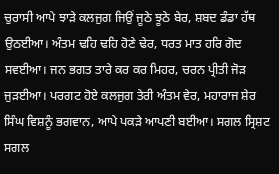ਚੁਰਾਸੀ ਆਪੇ ਝਾੜੇ ਕਲਜੁਗ ਜਿਉਂ ਜੂਠੇ ਝੂਠੇ ਬੇਰ, ਸ਼ਬਦ ਡੰਡਾ ਹੱਥ ਉਠਈਆ। ਅੰਤਮ ਢਹਿ ਢਹਿ ਹੋਣੇ ਢੇਰ, ਧਰਤ ਮਾਤ ਹਰਿ ਗੋਦ ਸਵਈਆ। ਜਨ ਭਗਤ ਤਾਰੇ ਕਰ ਕਰ ਮਿਹਰ, ਚਰਨ ਪ੍ਰੀਤੀ ਜੋੜ ਜੁੜਈਆ। ਪਰਗਟ ਹੋਏ ਕਲਜੁਗ ਤੇਰੀ ਅੰਤਮ ਵੇਰ, ਮਹਾਰਾਜ ਸ਼ੇਰ ਸਿੰਘ ਵਿਸ਼ਨੂੰ ਭਗਵਾਨ, ਆਪੇ ਪਕੜੇ ਆਪਣੀ ਬਈਆ। ਸਗਲ ਸ੍ਰਿਸ਼ਟ ਸਗਲ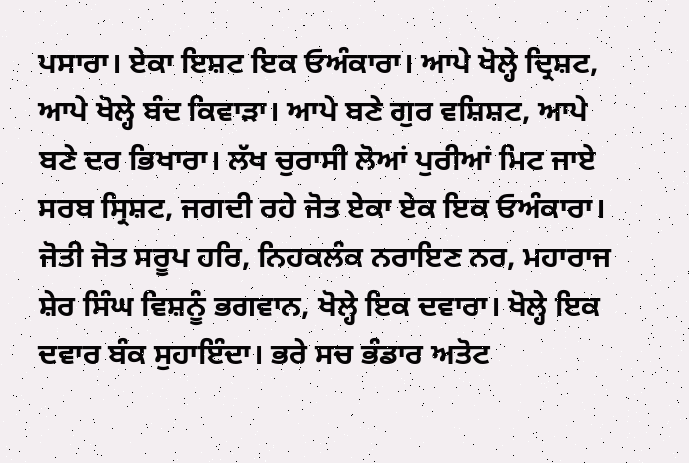ਪਸਾਰਾ। ਏਕਾ ਇਸ਼ਟ ਇਕ ਓਅੰਕਾਰਾ। ਆਪੇ ਖੋਲ੍ਹੇ ਦ੍ਰਿਸ਼ਟ, ਆਪੇ ਖੋਲ੍ਹੇ ਬੰਦ ਕਿਵਾੜਾ। ਆਪੇ ਬਣੇ ਗੁਰ ਵਸ਼ਿਸ਼ਟ, ਆਪੇ ਬਣੇ ਦਰ ਭਿਖਾਰਾ। ਲੱਖ ਚੁਰਾਸੀ ਲੋਆਂ ਪੁਰੀਆਂ ਮਿਟ ਜਾਏ ਸਰਬ ਸ੍ਰਿਸ਼ਟ, ਜਗਦੀ ਰਹੇ ਜੋਤ ਏਕਾ ਏਕ ਇਕ ਓਅੰਕਾਰਾ। ਜੋਤੀ ਜੋਤ ਸਰੂਪ ਹਰਿ, ਨਿਹਕਲੰਕ ਨਰਾਇਣ ਨਰ, ਮਹਾਰਾਜ ਸ਼ੇਰ ਸਿੰਘ ਵਿਸ਼ਨੂੰ ਭਗਵਾਨ, ਖੋਲ੍ਹੇ ਇਕ ਦਵਾਰਾ। ਖੋਲ੍ਹੇ ਇਕ ਦਵਾਰ ਬੰਕ ਸੁਹਾਇੰਦਾ। ਭਰੇ ਸਚ ਭੰਡਾਰ ਅਤੋਟ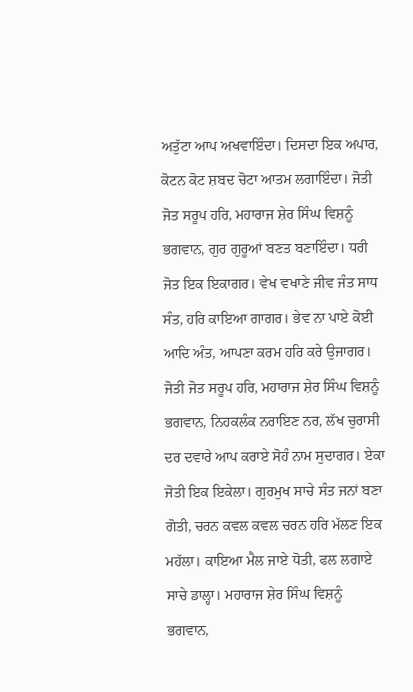ਅਤੁੱਟਾ ਆਪ ਅਖਵਾਇੰਦਾ। ਦਿਸਦਾ ਇਕ ਅਪਾਰ, ਕੋਟਨ ਕੋਟ ਸ਼ਬਦ ਚੋਟਾ ਆਤਮ ਲਗਾਇੰਦਾ। ਜੋਤੀ ਜੋਤ ਸਰੂਪ ਹਰਿ, ਮਹਾਰਾਜ ਸ਼ੇਰ ਸਿੰਘ ਵਿਸ਼ਨੂੰ ਭਗਵਾਨ, ਗੁਰ ਗੁਰੂਆਂ ਬਣਤ ਬਣਾਇੰਦਾ। ਧਰੀ ਜੋਤ ਇਕ ਇਕਾਗਰ। ਵੇਖ ਵਖਾਣੇ ਜੀਵ ਜੰਤ ਸਾਧ ਸੰਤ, ਹਰਿ ਕਾਇਆ ਗਾਗਰ। ਭੇਵ ਨਾ ਪਾਏ ਕੋਈ ਆਦਿ ਅੰਤ, ਆਪਣਾ ਕਰਮ ਹਰਿ ਕਰੇ ਉਜਾਗਰ। ਜੋਤੀ ਜੋਤ ਸਰੂਪ ਹਰਿ, ਮਹਾਰਾਜ ਸ਼ੇਰ ਸਿੰਘ ਵਿਸ਼ਨੂੰ ਭਗਵਾਨ, ਨਿਹਕਲੰਕ ਨਰਾਇਣ ਨਰ, ਲੱਖ ਚੁਰਾਸੀ ਦਰ ਦਵਾਰੇ ਆਪ ਕਰਾਏ ਸੋਹੰ ਨਾਮ ਸੁਦਾਗਰ। ਏਕਾ ਜੋਤੀ ਇਕ ਇਕੇਲਾ। ਗੁਰਮੁਖ ਸਾਚੇ ਸੰਤ ਜਨਾਂ ਬਣਾ ਗੋਤੀ, ਚਰਨ ਕਵਲ ਕਵਲ ਚਰਨ ਹਰਿ ਮੱਲਣ ਇਕ ਮਹੱਲਾ। ਕਾਇਆ ਮੈਲ ਜਾਏ ਧੋਤੀ, ਫਲ ਲਗਾਏ ਸਾਚੇ ਡਾਲ੍ਹਾ। ਮਹਾਰਾਜ ਸ਼ੇਰ ਸਿੰਘ ਵਿਸ਼ਨੂੰ ਭਗਵਾਨ,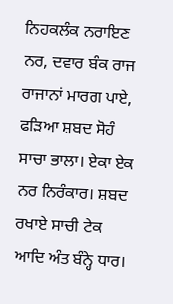ਨਿਹਕਲੰਕ ਨਰਾਇਣ ਨਰ, ਦਵਾਰ ਬੰਕ ਰਾਜ ਰਾਜਾਨਾਂ ਮਾਰਗ ਪਾਏ, ਫੜਿਆ ਸ਼ਬਦ ਸੋਹੰ ਸਾਚਾ ਭਾਲਾ। ਏਕਾ ਏਕ ਨਰ ਨਿਰੰਕਾਰ। ਸ਼ਬਦ ਰਖਾਏ ਸਾਚੀ ਟੇਕ ਆਦਿ ਅੰਤ ਬੰਨ੍ਹੇ ਧਾਰ।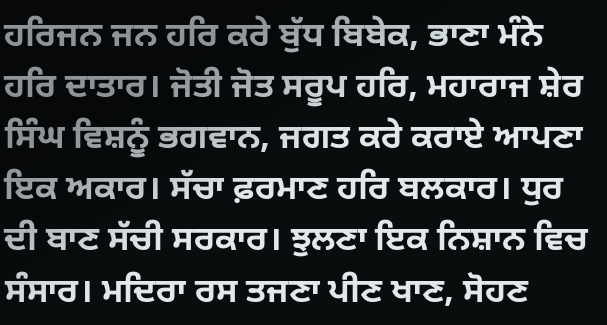ਹਰਿਜਨ ਜਨ ਹਰਿ ਕਰੇ ਬੁੱਧ ਬਿਬੇਕ, ਭਾਣਾ ਮੰਨੇ ਹਰਿ ਦਾਤਾਰ। ਜੋਤੀ ਜੋਤ ਸਰੂਪ ਹਰਿ, ਮਹਾਰਾਜ ਸ਼ੇਰ ਸਿੰਘ ਵਿਸ਼ਨੂੰ ਭਗਵਾਨ, ਜਗਤ ਕਰੇ ਕਰਾਏ ਆਪਣਾ ਇਕ ਅਕਾਰ। ਸੱਚਾ ਫ਼ਰਮਾਣ ਹਰਿ ਬਲਕਾਰ। ਧੁਰ ਦੀ ਬਾਣ ਸੱਚੀ ਸਰਕਾਰ। ਝੁਲਣਾ ਇਕ ਨਿਸ਼ਾਨ ਵਿਚ ਸੰਸਾਰ। ਮਦਿਰਾ ਰਸ ਤਜਣਾ ਪੀਣ ਖਾਣ, ਸੋਹਣ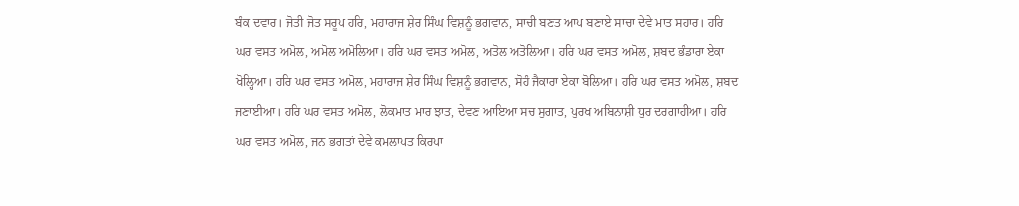ਬੰਕ ਦਵਾਰ। ਜੋਤੀ ਜੋਤ ਸਰੂਪ ਹਰਿ, ਮਹਾਰਾਜ ਸ਼ੇਰ ਸਿੰਘ ਵਿਸ਼ਨੂੰ ਭਗਵਾਨ, ਸਾਚੀ ਬਣਤ ਆਪ ਬਣਾਏ ਸਾਚਾ ਦੇਵੇ ਮਾਤ ਸਹਾਰ। ਹਰਿ ਘਰ ਵਸਤ ਅਮੋਲ, ਅਮੋਲ ਅਮੋਲਿਆ। ਹਰਿ ਘਰ ਵਸਤ ਅਮੋਲ, ਅਤੋਲ ਅਤੋਲਿਆ। ਹਰਿ ਘਰ ਵਸਤ ਅਮੋਲ, ਸ਼ਬਦ ਭੰਡਾਰਾ ਏਕਾ ਖੋਲ੍ਹਿਆ। ਹਰਿ ਘਰ ਵਸਤ ਅਮੋਲ, ਮਹਾਰਾਜ ਸ਼ੇਰ ਸਿੰਘ ਵਿਸ਼ਨੂੰ ਭਗਵਾਨ, ਸੋਹੰ ਜੈਕਾਰਾ ਏਕਾ ਬੋਲਿਆ। ਹਰਿ ਘਰ ਵਸਤ ਅਮੋਲ, ਸ਼ਬਦ ਜਣਾਈਆ। ਹਰਿ ਘਰ ਵਸਤ ਅਮੋਲ, ਲੋਕਮਾਤ ਮਾਰ ਝਾਤ, ਦੇਵਣ ਆਇਆ ਸਚ ਸੁਗਾਤ, ਪੁਰਖ ਅਬਿਨਾਸ਼ੀ ਧੁਰ ਦਰਗਾਹੀਆ। ਹਰਿ ਘਰ ਵਸਤ ਅਮੋਲ, ਜਨ ਭਗਤਾਂ ਦੇਵੇ ਕਮਲਾਪਤ ਕਿਰਪਾ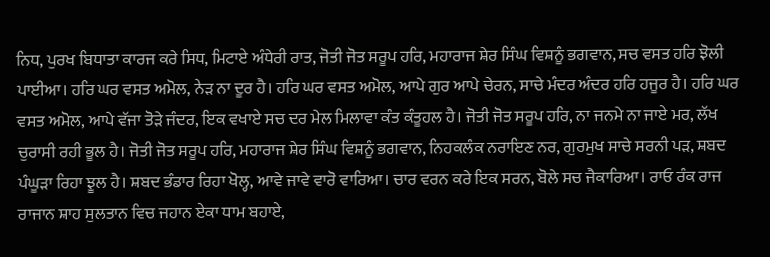ਨਿਧ, ਪੁਰਖ ਬਿਧਾਤਾ ਕਾਰਜ ਕਰੇ ਸਿਧ, ਮਿਟਾਏ ਅੰਧੇਰੀ ਰਾਤ, ਜੋਤੀ ਜੋਤ ਸਰੂਪ ਹਰਿ, ਮਹਾਰਾਜ ਸ਼ੇਰ ਸਿੰਘ ਵਿਸ਼ਨੂੰ ਭਗਵਾਨ, ਸਚ ਵਸਤ ਹਰਿ ਝੋਲੀ ਪਾਈਆ। ਹਰਿ ਘਰ ਵਸਤ ਅਮੋਲ, ਨੇੜ ਨਾ ਦੂਰ ਹੈ। ਹਰਿ ਘਰ ਵਸਤ ਅਮੋਲ, ਆਪੇ ਗੁਰ ਆਪੇ ਚੇਰਨ, ਸਾਚੇ ਮੰਦਰ ਅੰਦਰ ਹਰਿ ਹਜੂਰ ਹੈ। ਹਰਿ ਘਰ ਵਸਤ ਅਮੋਲ, ਆਪੇ ਵੱਜਾ ਤੋੜੇ ਜੰਦਰ, ਇਕ ਵਖਾਏ ਸਚ ਦਰ ਮੇਲ ਮਿਲਾਵਾ ਕੰਤ ਕੰਤੂਹਲ ਹੈ। ਜੋਤੀ ਜੋਤ ਸਰੂਪ ਹਰਿ, ਨਾ ਜਨਮੇ ਨਾ ਜਾਏ ਮਰ, ਲੱਖ ਚੁਰਾਸੀ ਰਹੀ ਭੂਲ ਹੈ। ਜੋਤੀ ਜੋਤ ਸਰੂਪ ਹਰਿ, ਮਹਾਰਾਜ ਸ਼ੇਰ ਸਿੰਘ ਵਿਸ਼ਨੂੰ ਭਗਵਾਨ, ਨਿਹਕਲੰਕ ਨਰਾਇਣ ਨਰ, ਗੁਰਮੁਖ ਸਾਚੇ ਸਰਨੀ ਪੜ, ਸ਼ਬਦ ਪੰਘੂੜਾ ਰਿਹਾ ਝੂਲ ਹੈ। ਸ਼ਬਦ ਭੰਡਾਰ ਰਿਹਾ ਖੋਲ੍ਹ, ਆਵੇ ਜਾਵੇ ਵਾਰੋ ਵਾਰਿਆ। ਚਾਰ ਵਰਨ ਕਰੇ ਇਕ ਸਰਨ, ਬੋਲੇ ਸਚ ਜੈਕਾਰਿਆ। ਰਾਓ ਰੰਕ ਰਾਜ ਰਾਜਾਨ ਸ਼ਾਹ ਸੁਲਤਾਨ ਵਿਚ ਜਹਾਨ ਏਕਾ ਧਾਮ ਬਹਾਏ,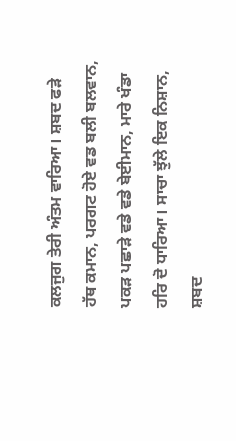ਕਲਜੁਗ ਤੇਰੀ ਅੰਤਮ ਵਾਰਿਆ। ਸ਼ਬਦ ਫੜੇ ਹੱਥ ਕਮਾਨ, ਪਰਗਟ ਹੋਏ ਵਡ ਬਲੀ ਬਲਵਾਨ, ਪਕੜ ਪਛਾੜੇ ਵਡੇ ਵਡੇ ਬੇਈਮਾਨ, ਮਾਰੇ ਖੰਡਾ ਹਰਿ ਦੋ ਧਾਰਿਆ। ਸਾਚਾ ਝੁੱਲੇ ਇਕ ਨਿਸ਼ਾਨ, ਸ਼ਬਦ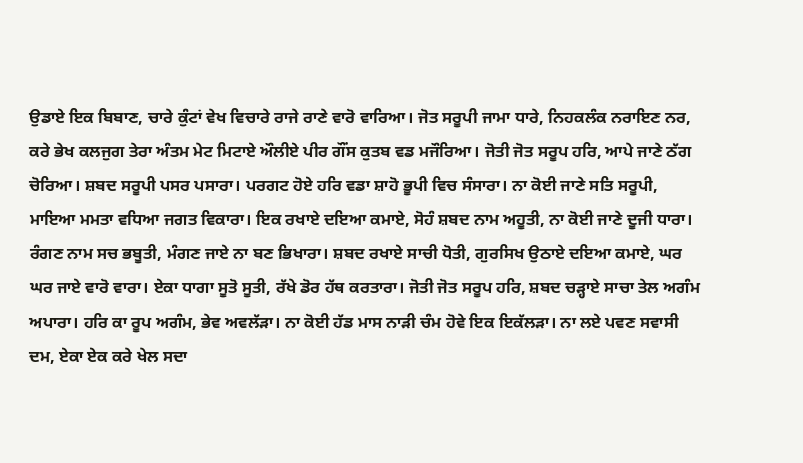ਉਡਾਏ ਇਕ ਬਿਬਾਣ, ਚਾਰੇ ਕੁੰਟਾਂ ਵੇਖ ਵਿਚਾਰੇ ਰਾਜੇ ਰਾਣੇ ਵਾਰੋ ਵਾਰਿਆ। ਜੋਤ ਸਰੂਪੀ ਜਾਮਾ ਧਾਰੇ, ਨਿਹਕਲੰਕ ਨਰਾਇਣ ਨਰ, ਕਰੇ ਭੇਖ ਕਲਜੁਗ ਤੇਰਾ ਅੰਤਮ ਮੇਟ ਮਿਟਾਏ ਔਲੀਏ ਪੀਰ ਗੌਂਸ ਕੁਤਬ ਵਡ ਮਜੌਰਿਆ। ਜੋਤੀ ਜੋਤ ਸਰੂਪ ਹਰਿ, ਆਪੇ ਜਾਣੇ ਠੱਗ ਚੋਰਿਆ। ਸ਼ਬਦ ਸਰੂਪੀ ਪਸਰ ਪਸਾਰਾ। ਪਰਗਟ ਹੋਏ ਹਰਿ ਵਡਾ ਸ਼ਾਹੋ ਭੂਪੀ ਵਿਚ ਸੰਸਾਰਾ। ਨਾ ਕੋਈ ਜਾਣੇ ਸਤਿ ਸਰੂਪੀ, ਮਾਇਆ ਮਮਤਾ ਵਧਿਆ ਜਗਤ ਵਿਕਾਰਾ। ਇਕ ਰਖਾਏ ਦਇਆ ਕਮਾਏ, ਸੋਹੰ ਸ਼ਬਦ ਨਾਮ ਅਹੂਤੀ, ਨਾ ਕੋਈ ਜਾਣੇ ਦੂਜੀ ਧਾਰਾ। ਰੰਗਣ ਨਾਮ ਸਚ ਭਬੂਤੀ, ਮੰਗਣ ਜਾਏ ਨਾ ਬਣ ਭਿਖਾਰਾ। ਸ਼ਬਦ ਰਖਾਏ ਸਾਚੀ ਧੋਤੀ, ਗੁਰਸਿਖ ਉਠਾਏ ਦਇਆ ਕਮਾਏ, ਘਰ ਘਰ ਜਾਏ ਵਾਰੋ ਵਾਰਾ। ਏਕਾ ਧਾਗਾ ਸੂਤੋ ਸੂਤੀ, ਰੱਖੇ ਡੋਰ ਹੱਥ ਕਰਤਾਰਾ। ਜੋਤੀ ਜੋਤ ਸਰੂਪ ਹਰਿ, ਸ਼ਬਦ ਚੜ੍ਹਾਏ ਸਾਚਾ ਤੇਲ ਅਗੰਮ ਅਪਾਰਾ। ਹਰਿ ਕਾ ਰੂਪ ਅਗੰਮ, ਭੇਵ ਅਵਲੱੜਾ। ਨਾ ਕੋਈ ਹੱਡ ਮਾਸ ਨਾੜੀ ਚੰਮ ਹੋਵੇ ਇਕ ਇਕੱਲੜਾ। ਨਾ ਲਏ ਪਵਣ ਸਵਾਸੀ ਦਮ, ਏਕਾ ਏਕ ਕਰੇ ਖੇਲ ਸਦਾ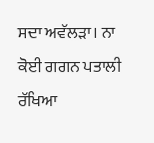ਸਦਾ ਅਵੱਲੜਾ। ਨਾ ਕੋਈ ਗਗਨ ਪਤਾਲੀ ਰੱਖਿਆ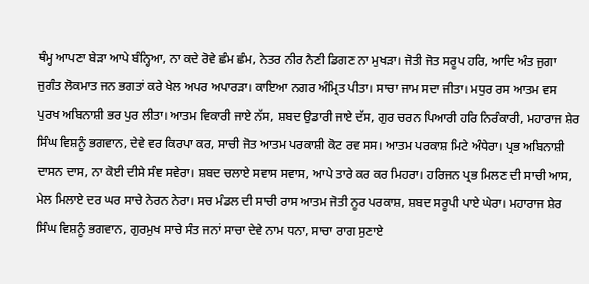ਥੰਮ੍ਹ ਆਪਣਾ ਬੇੜਾ ਆਪੇ ਬੰਨ੍ਹਿਆ, ਨਾ ਕਦੇ ਰੋਵੇ ਛੰਮ ਛੰਮ, ਨੇਤਰ ਨੀਰ ਨੈਣੀ ਡਿਗਣ ਨਾ ਮੁਖੜਾ। ਜੋਤੀ ਜੋਤ ਸਰੂਪ ਹਰਿ, ਆਦਿ ਅੰਤ ਜੁਗਾ ਜੁਗੰਤ ਲੋਕਮਾਤ ਜਨ ਭਗਤਾਂ ਕਰੇ ਖੇਲ ਅਪਰ ਅਪਾਰੜਾ। ਕਾਇਆ ਨਗਰ ਅੰਮ੍ਰਿਤ ਪੀਤਾ। ਸਾਚਾ ਜਾਮ ਸਦਾ ਜੀਤਾ। ਮਧੁਰ ਰਸ ਆਤਮ ਵਸ ਪੁਰਖ ਅਬਿਨਾਸ਼ੀ ਭਰ ਪੁਰ ਲੀਤਾ। ਆਤਮ ਵਿਕਾਰੀ ਜਾਏ ਨੱਸ, ਸ਼ਬਦ ਉਡਾਰੀ ਜਾਏ ਦੱਸ, ਗੁਰ ਚਰਨ ਪਿਆਰੀ ਹਰਿ ਨਿਰੰਕਾਰੀ, ਮਹਾਰਾਜ ਸ਼ੇਰ ਸਿੰਘ ਵਿਸ਼ਨੂੰ ਭਗਵਾਨ, ਦੇਵੇ ਵਰ ਕਿਰਪਾ ਕਰ, ਸਾਚੀ ਜੋਤ ਆਤਮ ਪਰਕਾਸ਼ੀ ਕੋਟ ਰਵ ਸਸ। ਆਤਮ ਪਰਕਾਸ਼ ਮਿਟੇ ਅੰਧੇਰਾ। ਪ੍ਰਭ ਅਬਿਨਾਸ਼ੀ ਦਾਸਨ ਦਾਸ, ਨਾ ਕੋਈ ਦੀਸੇ ਸੰਞ ਸਵੇਰਾ। ਸ਼ਬਦ ਚਲਾਏ ਸਵਾਸ ਸਵਾਸ, ਆਪੇ ਤਾਰੇ ਕਰ ਕਰ ਮਿਹਰਾ। ਹਰਿਜਨ ਪ੍ਰਭ ਮਿਲਣ ਦੀ ਸਾਚੀ ਆਸ, ਮੇਲ ਮਿਲਾਏ ਦਰ ਘਰ ਸਾਚੇ ਨੇਰਨ ਨੇਰਾ। ਸਚ ਮੰਡਲ ਦੀ ਸਾਚੀ ਰਾਸ ਆਤਮ ਜੋਤੀ ਨੂਰ ਪਰਕਾਸ਼, ਸ਼ਬਦ ਸਰੂਪੀ ਪਾਏ ਘੇਰਾ। ਮਹਾਰਾਜ ਸ਼ੇਰ ਸਿੰਘ ਵਿਸ਼ਨੂੰ ਭਗਵਾਨ, ਗੁਰਮੁਖ ਸਾਚੇ ਸੰਤ ਜਨਾਂ ਸਾਚਾ ਦੇਵੇ ਨਾਮ ਧਨਾ, ਸਾਚਾ ਰਾਗ ਸੁਣਾਏ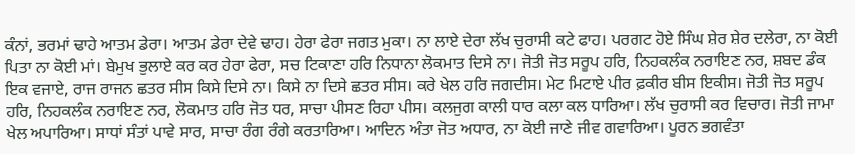ਕੰਨਾਂ, ਭਰਮਾਂ ਢਾਹੇ ਆਤਮ ਡੇਰਾ। ਆਤਮ ਡੇਰਾ ਦੇਵੇ ਢਾਹ। ਹੇਰਾ ਫੇਰਾ ਜਗਤ ਮੁਕਾ। ਨਾ ਲਾਏ ਦੇਰਾ ਲੱਖ ਚੁਰਾਸੀ ਕਟੇ ਫਾਹ। ਪਰਗਟ ਹੋਏ ਸਿੰਘ ਸ਼ੇਰ ਸ਼ੇਰ ਦਲੇਰਾ, ਨਾ ਕੋਈ ਪਿਤਾ ਨਾ ਕੋਈ ਮਾਂ। ਬੇਮੁਖ ਭੁਲਾਏ ਕਰ ਕਰ ਹੇਰਾ ਫੇਰਾ, ਸਚ ਟਿਕਾਣਾ ਹਰਿ ਨਿਧਾਨਾ ਲੋਕਮਾਤ ਦਿਸੇ ਨਾ। ਜੋਤੀ ਜੋਤ ਸਰੂਪ ਹਰਿ, ਨਿਹਕਲੰਕ ਨਰਾਇਣ ਨਰ, ਸ਼ਬਦ ਡੰਕ ਇਕ ਵਜਾਏ, ਰਾਜ ਰਾਜਨ ਛਤਰ ਸੀਸ ਕਿਸੇ ਦਿਸੇ ਨਾ। ਕਿਸੇ ਨਾ ਦਿਸੇ ਛਤਰ ਸੀਸ। ਕਰੇ ਖੇਲ ਹਰਿ ਜਗਦੀਸ। ਮੇਟ ਮਿਟਾਏ ਪੀਰ ਫ਼ਕੀਰ ਬੀਸ ਇਕੀਸ। ਜੋਤੀ ਜੋਤ ਸਰੂਪ ਹਰਿ, ਨਿਹਕਲੰਕ ਨਰਾਇਣ ਨਰ, ਲੋਕਮਾਤ ਹਰਿ ਜੋਤ ਧਰ, ਸਾਚਾ ਪੀਸਣ ਰਿਹਾ ਪੀਸ। ਕਲਜੁਗ ਕਾਲੀ ਧਾਰ ਕਲਾ ਕਲ ਧਾਰਿਆ। ਲੱਖ ਚੁਰਾਸੀ ਕਰ ਵਿਚਾਰ। ਜੋਤੀ ਜਾਮਾ ਖੇਲ ਅਪਾਰਿਆ। ਸਾਧਾਂ ਸੰਤਾਂ ਪਾਵੇ ਸਾਰ, ਸਾਚਾ ਰੰਗ ਰੰਗੇ ਕਰਤਾਰਿਆ। ਆਦਿਨ ਅੰਤਾ ਜੋਤ ਅਧਾਰ, ਨਾ ਕੋਈ ਜਾਣੇ ਜੀਵ ਗਵਾਰਿਆ। ਪੂਰਨ ਭਗਵੰਤਾ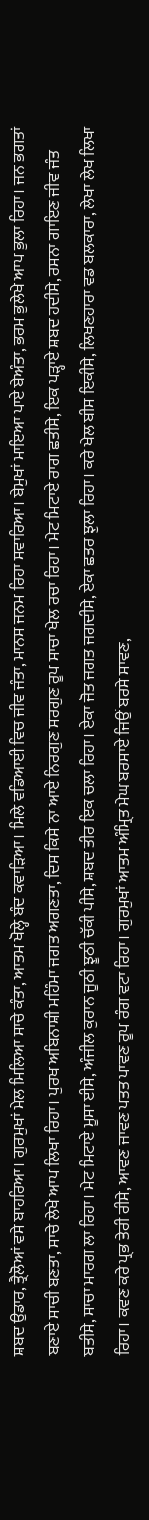ਸ਼ਬਦ ਉਡਾਰ, ਤ੍ਰੈਲੋਆਂ ਵਸੇ ਬਾਹਰਿਆ। ਗੁਰਮੁਖਾਂ ਮੇਲ ਮਿਲਿਆ ਸਾਚੇ ਕੰਤਾ, ਆਤਮ ਖੋਲ੍ਹੇ ਬੰਦ ਕਵਾੜਿਆ। ਮਿਲੇ ਵਡਿਆਈ ਵਿਚ ਜੀਵ ਜੰਤਾ, ਮਾਨਸ ਜਨਮ ਰਿਹਾ ਸਵਾਰਿਆ। ਬੇਮੁਖਾਂ ਮਾਇਆ ਪਾਏ ਬੇਅੰਤਾ, ਭਰਮ ਭੁਲੇਖੇ ਆਪ ਭੁਲਾ ਰਿਹਾ। ਜਨ ਭਗਤਾਂ ਬਣਾਏ ਸਾਚੀ ਬਣਤਾ, ਸਾਚੇ ਲੇਖੇ ਆਪ ਲਿਖਾ ਰਿਹਾ। ਪੁਰਖ ਅਬਿਨਾਸ਼ੀ ਮਹਿੰਮਾ ਜਗਤ ਅਗਣਤਾ, ਦਿਸ ਕਿਸੇ ਨਾ ਆਏ ਨਿਰਗੁਣ ਸਰਗੁਣ ਰੂਪ ਸਾਚਾ ਖੇਲ ਰਚਾ ਰਿਹਾ। ਮੇਟ ਮਿਟਾਏ ਰਾਗ ਛਤੀਸੇ, ਇਕ ਪੜ੍ਹਾਏ ਸ਼ਬਦ ਹਦੀਸੇ, ਰਸਨਾ ਗਾਇਣ ਜੀਵ ਜੰਤ ਬਤੀਸੇ, ਸਾਚਾ ਮਾਰਗ ਲਾ ਰਿਹਾ। ਮੇਟ ਮਿਟਾਏ ਮੂਸਾ ਈਸੇ, ਅੰਜੀਲ ਕੁਰਾਨ ਜੂਠੀ ਝੂਠੀ ਚੱਕੀ ਪੀਸੇ, ਸ਼ਬਦ ਤੀਰ ਇਕ ਚਲਾ ਰਿਹਾ। ਏਕਾ ਜੋਤ ਜਗਤ ਜਗਦੀਸੇ, ਏਕਾ ਛਤਰ ਝੁਲਾ ਰਿਹਾ। ਕਰੇ ਖੇਲ ਬੀਸ ਇਕੀਸੇ, ਲਿਖਣਹਾਰਾ ਵਡ ਬਲਕਾਰਾ, ਲੇਖਾ ਲੇਖ ਲਿਖਾ ਰਿਹਾ। ਕਵਣ ਕਰੇ ਪ੍ਰਭ ਤੇਰੀ ਰੀਸੇ, ਆਵਣ ਜਾਵਣ ਪਤਤ ਪਾਵਣ ਰੂਪ ਰੰਗ ਵਟਾ ਰਿਹਾ। ਗੁਰਮੁਖਾਂ ਆਤਮ ਅੰਮ੍ਰਿਤ ਮੇਘ ਬਰਸਾਏ ਜਿਉਂ ਬਰਸੇ ਸਾਵਣ,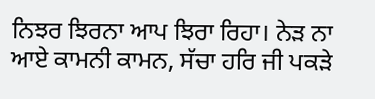ਨਿਝਰ ਝਿਰਨਾ ਆਪ ਝਿਰਾ ਰਿਹਾ। ਨੇੜ ਨਾ ਆਏ ਕਾਮਨੀ ਕਾਮਨ, ਸੱਚਾ ਹਰਿ ਜੀ ਪਕੜੇ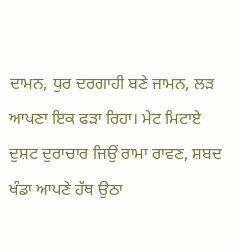ਦਾਮਨ, ਧੁਰ ਦਰਗਾਹੀ ਬਣੇ ਜਾਮਨ, ਲੜ ਆਪਣਾ ਇਕ ਫੜਾ ਰਿਹਾ। ਮੇਟ ਮਿਟਾਏ ਦੁਸ਼ਟ ਦੁਰਾਚਾਰ ਜਿਉਂ ਰਾਮਾ ਰਾਵਣ, ਸ਼ਬਦ ਖੰਡਾ ਆਪਣੇ ਹੱਥ ਉਠਾ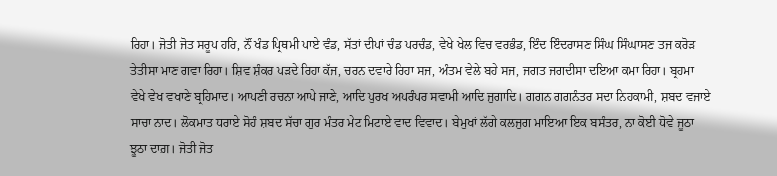ਰਿਹਾ। ਜੋਤੀ ਜੋਤ ਸਰੂਪ ਹਰਿ, ਨੌਂ ਖੰਡ ਪ੍ਰਿਥਮੀ ਪਾਏ ਵੰਡ, ਸੱਤਾਂ ਦੀਪਾਂ ਚੰਡ ਪਰਚੰਡ, ਵੇਖੇ ਖੇਲ ਵਿਚ ਵਰਭੰਡ, ਇੰਦ ਇੰਦਰਾਸਣ ਸਿੰਘ ਸਿੰਘਾਸਣ ਤਜ ਕਰੋੜ ਤੇਤੀਸਾ ਮਾਣ ਗਵਾ ਰਿਹਾ। ਸ਼ਿਵ ਸ਼ੰਕਰ ਪੜਦੇ ਰਿਹਾ ਕੱਜ, ਚਰਨ ਦਵਾਰੇ ਰਿਹਾ ਸਜ, ਅੰਤਮ ਵੇਲੇ ਬਹੇ ਸਜ, ਜਗਤ ਜਗਦੀਸਾ ਦਇਆ ਕਮਾ ਰਿਹਾ। ਬ੍ਰਹਮਾ ਵੇਖੇ ਵੇਖ ਵਖਾਣੇ ਬ੍ਰਹਿਮਾਦ। ਆਪਣੀ ਰਚਨਾ ਆਪੇ ਜਾਣੇ, ਆਦਿ ਪੁਰਖ ਅਪਰੰਪਰ ਸਵਾਮੀ ਆਦਿ ਜੁਗਾਦਿ। ਗਗਨ ਗਗਨੰਤਰ ਸਦਾ ਨਿਹਕਾਮੀ, ਸ਼ਬਦ ਵਜਾਏ ਸਾਚਾ ਨਾਦ। ਲੋਕਮਾਤ ਧਰਾਏ ਸੋਹੰ ਸ਼ਬਦ ਸੱਚਾ ਗੁਰ ਮੰਤਰ ਮੇਟ ਮਿਟਾਏ ਵਾਦ ਵਿਵਾਦ। ਬੇਮੁਖਾਂ ਲੱਗੇ ਕਲਜੁਗ ਮਾਇਆ ਇਕ ਬਸੰਤਰ, ਨਾ ਕੋਈ ਧੋਵੇ ਜੂਠਾ ਝੂਠਾ ਦਾਗ਼। ਜੋਤੀ ਜੋਤ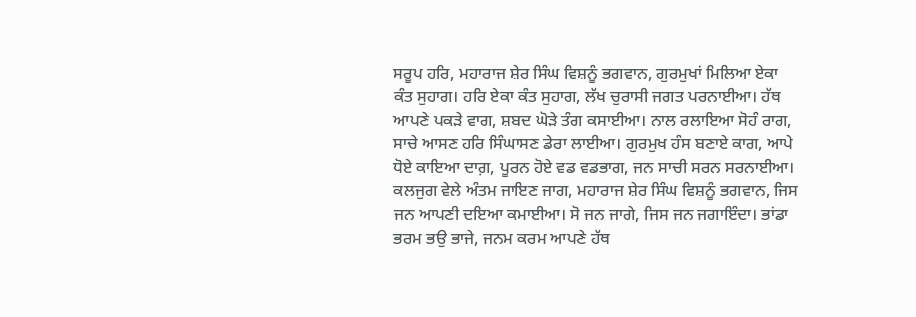ਸਰੂਪ ਹਰਿ, ਮਹਾਰਾਜ ਸ਼ੇਰ ਸਿੰਘ ਵਿਸ਼ਨੂੰ ਭਗਵਾਨ, ਗੁਰਮੁਖਾਂ ਮਿਲਿਆ ਏਕਾ ਕੰਤ ਸੁਹਾਗ। ਹਰਿ ਏਕਾ ਕੰਤ ਸੁਹਾਗ, ਲੱਖ ਚੁਰਾਸੀ ਜਗਤ ਪਰਨਾਈਆ। ਹੱਥ ਆਪਣੇ ਪਕੜੇ ਵਾਗ, ਸ਼ਬਦ ਘੋੜੇ ਤੰਗ ਕਸਾਈਆ। ਨਾਲ ਰਲਾਇਆ ਸੋਹੰ ਰਾਗ, ਸਾਚੇ ਆਸਣ ਹਰਿ ਸਿੰਘਾਸਣ ਡੇਰਾ ਲਾਈਆ। ਗੁਰਮੁਖ ਹੰਸ ਬਣਾਏ ਕਾਗ, ਆਪੇ ਧੋਏ ਕਾਇਆ ਦਾਗ਼, ਪੂਰਨ ਹੋਏ ਵਡ ਵਡਭਾਗ, ਜਨ ਸਾਚੀ ਸਰਨ ਸਰਨਾਈਆ। ਕਲਜੁਗ ਵੇਲੇ ਅੰਤਮ ਜਾਇਣ ਜਾਗ, ਮਹਾਰਾਜ ਸ਼ੇਰ ਸਿੰਘ ਵਿਸ਼ਨੂੰ ਭਗਵਾਨ, ਜਿਸ ਜਨ ਆਪਣੀ ਦਇਆ ਕਮਾਈਆ। ਸੋ ਜਨ ਜਾਗੇ, ਜਿਸ ਜਨ ਜਗਾਇੰਦਾ। ਭਾਂਡਾ ਭਰਮ ਭਉ ਭਾਜੇ, ਜਨਮ ਕਰਮ ਆਪਣੇ ਹੱਥ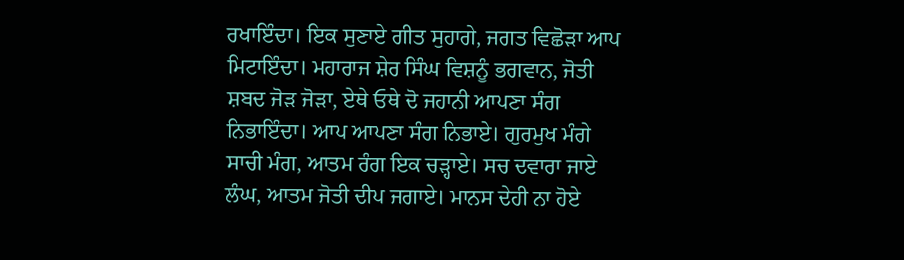ਰਖਾਇੰਦਾ। ਇਕ ਸੁਣਾਏ ਗੀਤ ਸੁਹਾਗੇ, ਜਗਤ ਵਿਛੋੜਾ ਆਪ ਮਿਟਾਇੰਦਾ। ਮਹਾਰਾਜ ਸ਼ੇਰ ਸਿੰਘ ਵਿਸ਼ਨੂੰ ਭਗਵਾਨ, ਜੋਤੀ ਸ਼ਬਦ ਜੋੜ ਜੋੜਾ, ਏਥੇ ਓਥੇ ਦੋ ਜਹਾਨੀ ਆਪਣਾ ਸੰਗ ਨਿਭਾਇੰਦਾ। ਆਪ ਆਪਣਾ ਸੰਗ ਨਿਭਾਏ। ਗੁਰਮੁਖ ਮੰਗੇ ਸਾਚੀ ਮੰਗ, ਆਤਮ ਰੰਗ ਇਕ ਚੜ੍ਹਾਏ। ਸਚ ਦਵਾਰਾ ਜਾਏ ਲੰਘ, ਆਤਮ ਜੋਤੀ ਦੀਪ ਜਗਾਏ। ਮਾਨਸ ਦੇਹੀ ਨਾ ਹੋਏ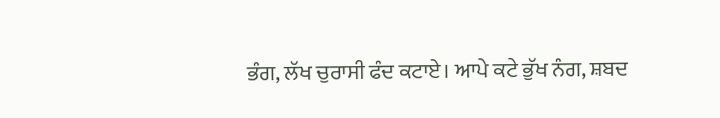ਭੰਗ, ਲੱਖ ਚੁਰਾਸੀ ਫੰਦ ਕਟਾਏ। ਆਪੇ ਕਟੇ ਭੁੱਖ ਨੰਗ, ਸ਼ਬਦ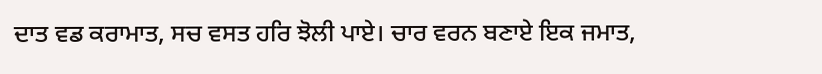ਦਾਤ ਵਡ ਕਰਾਮਾਤ, ਸਚ ਵਸਤ ਹਰਿ ਝੋਲੀ ਪਾਏ। ਚਾਰ ਵਰਨ ਬਣਾਏ ਇਕ ਜਮਾਤ,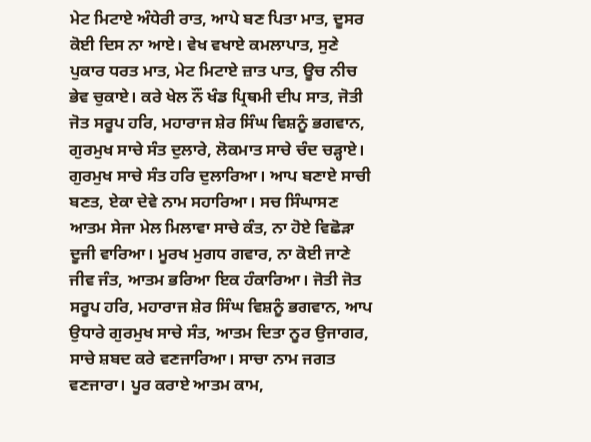ਮੇਟ ਮਿਟਾਏ ਅੰਧੇਰੀ ਰਾਤ, ਆਪੇ ਬਣ ਪਿਤਾ ਮਾਤ, ਦੂਸਰ ਕੋਈ ਦਿਸ ਨਾ ਆਏ। ਵੇਖ ਵਖਾਏ ਕਮਲਾਪਾਤ, ਸੁਣੇ ਪੁਕਾਰ ਧਰਤ ਮਾਤ, ਮੇਟ ਮਿਟਾਏ ਜ਼ਾਤ ਪਾਤ, ਊਚ ਨੀਚ ਭੇਵ ਚੁਕਾਏ। ਕਰੇ ਖੇਲ ਨੌਂ ਖੰਡ ਪ੍ਰਿਥਮੀ ਦੀਪ ਸਾਤ, ਜੋਤੀ ਜੋਤ ਸਰੂਪ ਹਰਿ, ਮਹਾਰਾਜ ਸ਼ੇਰ ਸਿੰਘ ਵਿਸ਼ਨੂੰ ਭਗਵਾਨ, ਗੁਰਮੁਖ ਸਾਚੇ ਸੰਤ ਦੁਲਾਰੇ, ਲੋਕਮਾਤ ਸਾਚੇ ਚੰਦ ਚੜ੍ਹਾਏ। ਗੁਰਮੁਖ ਸਾਚੇ ਸੰਤ ਹਰਿ ਦੁਲਾਰਿਆ। ਆਪ ਬਣਾਏ ਸਾਚੀ ਬਣਤ, ਏਕਾ ਦੇਵੇ ਨਾਮ ਸਹਾਰਿਆ। ਸਚ ਸਿੰਘਾਸਣ ਆਤਮ ਸੇਜਾ ਮੇਲ ਮਿਲਾਵਾ ਸਾਚੇ ਕੰਤ, ਨਾ ਹੋਏ ਵਿਛੋੜਾ ਦੂਜੀ ਵਾਰਿਆ। ਮੂਰਖ ਮੁਗਧ ਗਵਾਰ, ਨਾ ਕੋਈ ਜਾਣੇ ਜੀਵ ਜੰਤ, ਆਤਮ ਭਰਿਆ ਇਕ ਹੰਕਾਰਿਆ। ਜੋਤੀ ਜੋਤ ਸਰੂਪ ਹਰਿ, ਮਹਾਰਾਜ ਸ਼ੇਰ ਸਿੰਘ ਵਿਸ਼ਨੂੰ ਭਗਵਾਨ, ਆਪ ਉਧਾਰੇ ਗੁਰਮੁਖ ਸਾਚੇ ਸੰਤ, ਆਤਮ ਦਿਤਾ ਨੂਰ ਉਜਾਗਰ, ਸਾਚੇ ਸ਼ਬਦ ਕਰੇ ਵਣਜਾਰਿਆ। ਸਾਚਾ ਨਾਮ ਜਗਤ ਵਣਜਾਰਾ। ਪੂਰ ਕਰਾਏ ਆਤਮ ਕਾਮ,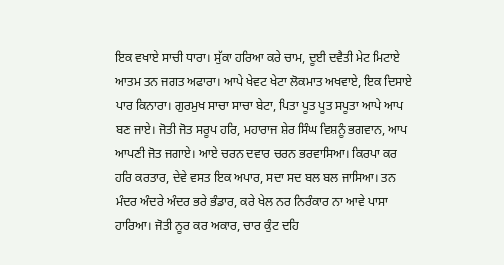ਇਕ ਵਖਾਏ ਸਾਚੀ ਧਾਰਾ। ਸੁੱਕਾ ਹਰਿਆ ਕਰੇ ਚਾਮ, ਦੂਈ ਦਵੈਤੀ ਮੇਟ ਮਿਟਾਏ ਆਤਮ ਤਨ ਜਗਤ ਅਫਾਰਾ। ਆਪੇ ਖੇਵਟ ਖੇਟਾ ਲੋਕਮਾਤ ਅਖਵਾਏ, ਇਕ ਦਿਸਾਏ ਪਾਰ ਕਿਨਾਰਾ। ਗੁਰਮੁਖ ਸਾਚਾ ਸਾਚਾ ਬੇਟਾ, ਪਿਤਾ ਪੂਤ ਪੂਤ ਸਪੂਤਾ ਆਪੇ ਆਪ ਬਣ ਜਾਏ। ਜੋਤੀ ਜੋਤ ਸਰੂਪ ਹਰਿ, ਮਹਾਰਾਜ ਸ਼ੇਰ ਸਿੰਘ ਵਿਸ਼ਨੂੰ ਭਗਵਾਨ, ਆਪ ਆਪਣੀ ਜੋਤ ਜਗਾਏ। ਆਏ ਚਰਨ ਦਵਾਰ ਚਰਨ ਭਰਵਾਸਿਆ। ਕਿਰਪਾ ਕਰ ਹਰਿ ਕਰਤਾਰ, ਦੇਵੇ ਵਸਤ ਇਕ ਅਪਾਰ, ਸਦਾ ਸਦ ਬਲ ਬਲ ਜਾਸਿਆ। ਤਨ ਮੰਦਰ ਅੰਦਰੇ ਅੰਦਰ ਭਰੇ ਭੰਡਾਰ, ਕਰੇ ਖੇਲ ਨਰ ਨਿਰੰਕਾਰ ਨਾ ਆਵੇ ਪਾਸਾ ਹਾਰਿਆ। ਜੋਤੀ ਨੂਰ ਕਰ ਅਕਾਰ, ਚਾਰ ਕੁੰਟ ਦਹਿ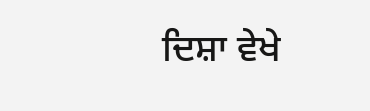ਦਿਸ਼ਾ ਵੇਖੇ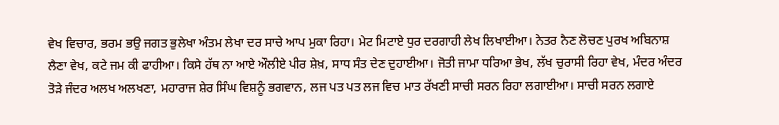ਵੇਖ ਵਿਚਾਰ, ਭਰਮ ਭਉ ਜਗਤ ਭੁਲੇਖਾ ਅੰਤਮ ਲੇਖਾ ਦਰ ਸਾਚੇ ਆਪ ਮੁਕਾ ਰਿਹਾ। ਮੇਟ ਮਿਟਾਏ ਧੁਰ ਦਰਗਾਹੀ ਲੇਖ ਲਿਖਾਈਆ। ਨੇਤਰ ਨੈਣ ਲੋਚਣ ਪੁਰਖ ਅਬਿਨਾਸ਼ ਲੈਣਾ ਵੇਖ, ਕਟੇ ਜਮ ਕੀ ਫਾਹੀਆ। ਕਿਸੇ ਹੱਥ ਨਾ ਆਏ ਔਲੀਏ ਪੀਰ ਸ਼ੇਖ਼, ਸਾਧ ਸੰਤ ਦੇਣ ਦੁਹਾਈਆ। ਜੋਤੀ ਜਾਮਾ ਧਰਿਆ ਭੇਖ, ਲੱਖ ਚੁਰਾਸੀ ਰਿਹਾ ਵੇਖ, ਮੰਦਰ ਅੰਦਰ ਤੋੜੇ ਜੰਦਰ ਅਲਖ ਅਲਖਣਾ, ਮਹਾਰਾਜ ਸ਼ੇਰ ਸਿੰਘ ਵਿਸ਼ਨੂੰ ਭਗਵਾਨ, ਲਜ ਪਤ ਪਤ ਲਜ ਵਿਚ ਮਾਤ ਰੱਖਣੀ ਸਾਚੀ ਸਰਨ ਰਿਹਾ ਲਗਾਈਆ। ਸਾਚੀ ਸਰਨ ਲਗਾਏ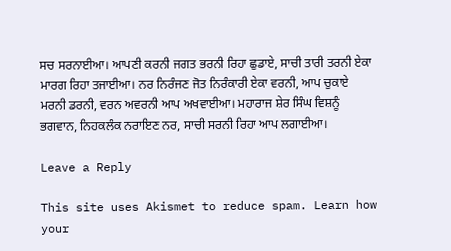ਸਚ ਸਰਨਾਈਆ। ਆਪਣੀ ਕਰਨੀ ਜਗਤ ਭਰਨੀ ਰਿਹਾ ਛੁਡਾਏ, ਸਾਚੀ ਤਾਰੀ ਤਰਨੀ ਏਕਾ ਮਾਰਗ ਰਿਹਾ ਤਜਾਈਆ। ਨਰ ਨਿਰੰਜਣ ਜੋਤ ਨਿਰੰਕਾਰੀ ਏਕਾ ਵਰਨੀ, ਆਪ ਚੁਕਾਏ ਮਰਨੀ ਡਰਨੀ, ਵਰਨ ਅਵਰਨੀ ਆਪ ਅਖਵਾਈਆ। ਮਹਾਰਾਜ ਸ਼ੇਰ ਸਿੰਘ ਵਿਸ਼ਨੂੰ ਭਗਵਾਨ, ਨਿਹਕਲੰਕ ਨਰਾਇਣ ਨਰ, ਸਾਚੀ ਸਰਨੀ ਰਿਹਾ ਆਪ ਲਗਾਈਆ।

Leave a Reply

This site uses Akismet to reduce spam. Learn how your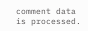comment data is processed.